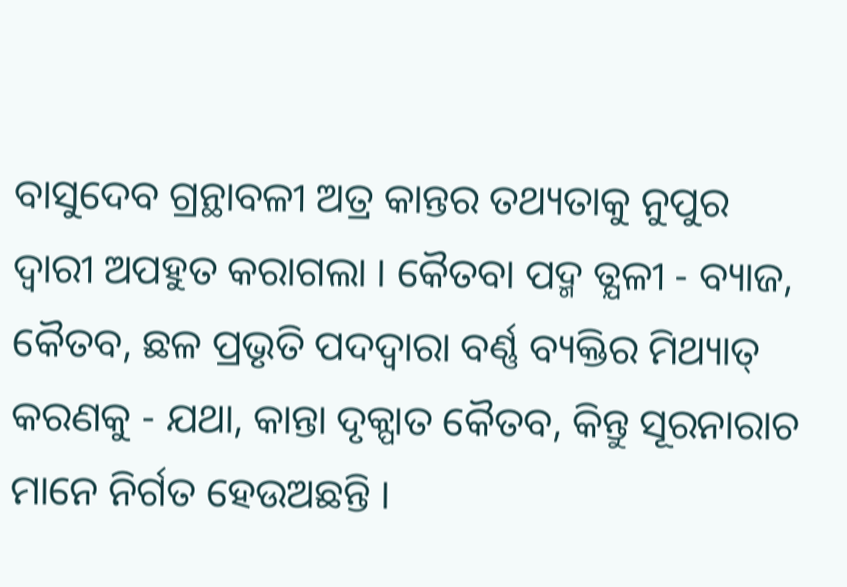ବାସୁଦେବ ଗ୍ରନ୍ଥାବଳୀ ଅତ୍ର କାନ୍ତର ତଥ୍ୟତାକୁ ନୁପୁର ଦ୍ବାରୀ ଅପହୁତ କରାଗଲା । କୈତବା ପଦ୍ମ ତ୍ଯଳୀ - ବ୍ୟାଜ, କୈତବ, ଛଳ ପ୍ରଭୃତି ପଦଦ୍ବାରା ବର୍ଣ୍ଣ ବ୍ୟକ୍ତିର ମିଥ୍ୟାତ୍ କରଣକୁ - ଯଥା, କାନ୍ତା ଦୃକ୍ପାତ କୈତବ, କିନ୍ତୁ ସୂରନାରାଚ ମାନେ ନିର୍ଗତ ହେଉଅଛନ୍ତି ।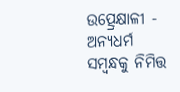ଉତ୍ପ୍ରେକ୍ଷାଳୀ - ଅନ୍ୟଧର୍ମ ସମ୍ବନ୍ଧକୁ ନିମିତ୍ତ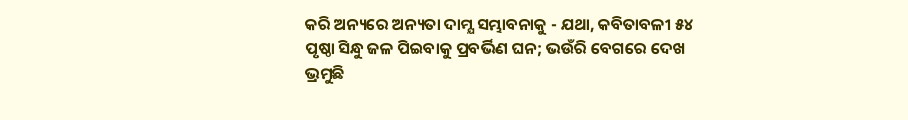କରି ଅନ୍ୟରେ ଅନ୍ୟତା ଦାମ୍ଯ ସମ୍ଭାବନାକୁ - ଯଥା, କବିତାବଳୀ ୫୪ ପୃଷ୍ଠା ସିନ୍ଧୁ ଜଳ ପିଇବାକୁ ପ୍ରବର୍ଭିଣ ଘନ; ଭଉଁରି ବେଗରେ ଦେଖ ଭ୍ରମୁଛି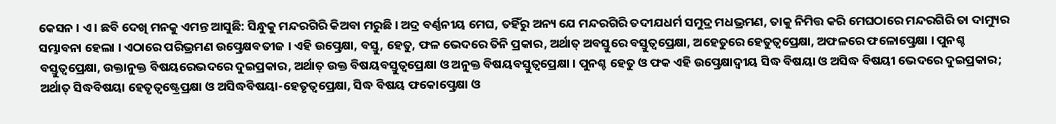କେସନ । ଏ। ଛବି ଦେଖି ମନକୁ ଏମନ୍ତ ଆସୁଛି: ସିନ୍ଧୁକୁ ମନ୍ଦରଗିରି କିଅବା ମରୁଛି । ଅଦ୍ର ବର୍ଣ୍ଣନୀୟ ମେଘ, ତହିଁରୁ ଅନ୍ୟ ଯେ ମନ୍ଦରଗିରି ତଦୀଯଧର୍ମ ସମୁଦ୍ର ମଧଭ୍ରମଣ, ତାକୁ ନିମିତ୍ତ କରି ମେଘଠାରେ ମନ୍ଦରଗିରି ତା ଦାମ୍ୟୁର ସମ୍ଭାବନା ହେଲା । ଏଠାରେ ପରିଭ୍ରମଣ ଉତ୍ପ୍ରେକ୍ଷବତୀଜ । ଏହି ଉତ୍ପ୍ରେକ୍ଷା, ବସ୍ତୁ, ହେତୁ, ଫଳ ଭେଦରେ ତିନି ପ୍ରକାର, ଅର୍ଥାତ୍ ଅବସ୍ତୁରେ ବସ୍ତୁତ୍ବପ୍ରେକ୍ଷା, ଅହେତୁରେ ହେତୁତ୍ବପ୍ରେକ୍ଷା, ଅଫଳରେ ଫଳୋତ୍ପ୍ରେକ୍ଷା । ପୁନଶ୍ଚ ବସ୍ତୁତ୍ବପ୍ରେକ୍ଷା, ଉକ୍ତାନୁକ୍ତ ବିଷୟରେଭଦରେ ଦୁଇପ୍ରକାର, ଅର୍ଥାତ୍ ଉକ୍ତ ବିଷୟବସ୍ତୁତ୍ବପ୍ରେକ୍ଷା ଓ ଅନୁକ୍ତ ବିଷୟବସ୍ତୁତ୍ବପ୍ରେକ୍ଷା । ପୁନଶ୍ଚ ହେତୁ ଓ ଫକ ଏହି ଉତ୍ପ୍ରେକ୍ଷାଦ୍ୱୀୟ ସିଦ୍ଧ ବିଷୟା ଓ ଅସିଦ୍ଧ ବିଷୟୀ ଭେଦରେ ଦୁଇପ୍ରକାର; ଅର୍ଥାତ୍ ସିଦ୍ଧବିଷୟା ହେତୃତ୍ବଷ୍ଟ୍ରେପ୍ରକ୍ଷା ଓ ଅସିଦ୍ଧବିଷୟା-ହେତୃତ୍ୱପ୍ରେକ୍ଷା, ସିଦ୍ଧ ବିଷୟ ଫକୋତ୍ପ୍ରେକ୍ଷା ଓ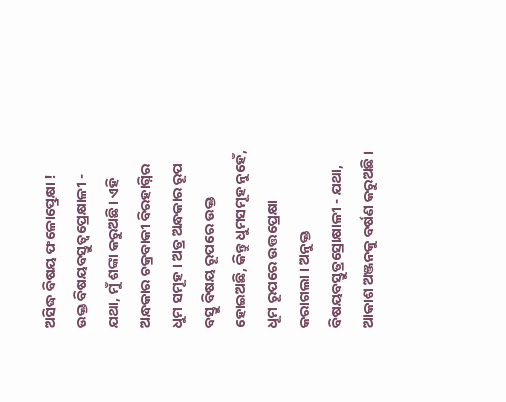ଅସିଦ୍ଧ ବିଷୟ ଫଳୋତ୍ପ୍ରେକ୍ଷା ! ଉକ୍ତ ବିଷୟବସ୍ତୁତ୍ବପ୍ରେକ୍ଷାଳୀ - ଯଥା, ମୁଁ ଶଙ୍କା କରୁଅଛି। ଏହି ଅନ୍ଧକାର ଚକ୍ରବାକୀ ବିରହାଗ୍ନିର ଧୁମ ସମୂହ । ଅତ୍ର ଅନ୍ଧକାର ରୂପ ବସ୍ତୁ ବିଷୟ ରୂପରେ ଉକ୍ତ ହୋଇଅଛି, କିନ୍ତୁ ଧୁମସମୂହ ନୁହେଁ, ଧୂମ ରୂପରେ ଉତ୍ତପ୍ରେକ୍ଷା କରାଗଲା । ଅନୁକ୍ତ ବିଷୟବସ୍ତୁତ୍ରସ୍ରୋକ୍ଷାଳୀ - ଯଥା, ଆକାଶ ଅଞ୍ଜନକୁ ବର୍ଷଣ କରୁଅଛି ।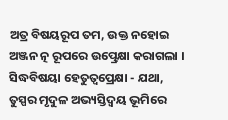ଅତ୍ର ବିଷୟରୂପ ତମ, ଉକ୍ତ ନହୋଇ ଅଞ୍ଜନ ତ୍ନ ରୂପରେ ଉତ୍ପ୍ରେକ୍ଷା କରାଗଲା । ସିଦ୍ଧବିଷୟା ହେତୁତ୍ବପ୍ରେକ୍ଷା - ଯଥା, ତୁସ୍ପର ମୃଦୁଳ ଅଭ୍ୟସ୍ତିଦ୍ୱୟ ଭୂମିରେ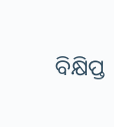ବିକ୍ଷିପ୍ତ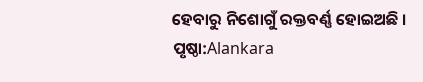ହେବାରୁ ନିଶୋଗୁଁ ରକ୍ତବର୍ଣ୍ଣ ହୋଇଅଛି ।
ପୃଷ୍ଠା:Alankara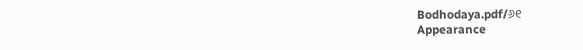Bodhodaya.pdf/୬୧
Appearance